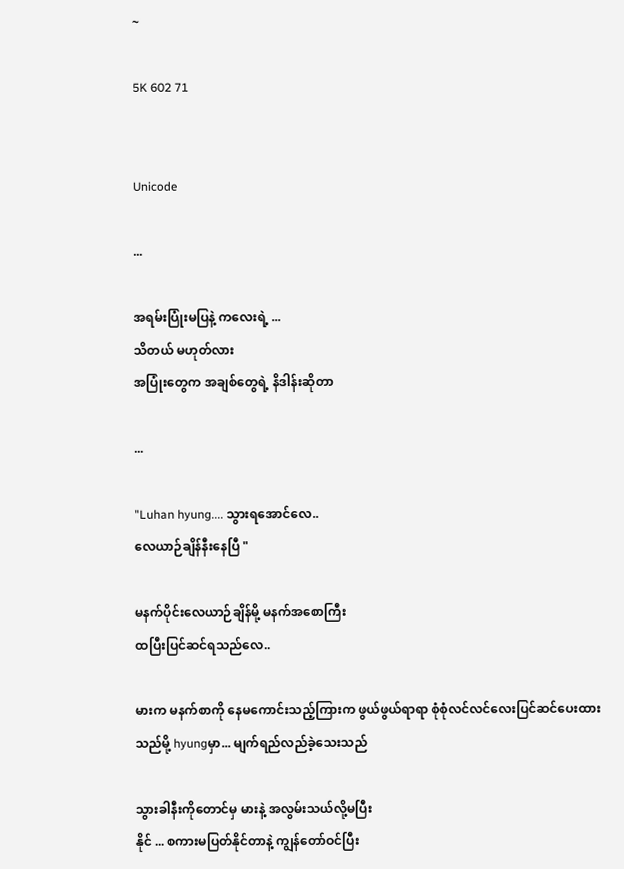~

5K 602 71


Unicode

...

အရမ်းပြုံးမပြနဲ့ ကလေးရဲ့ ...
သိတယ် မဟုတ်လား
အပြုံးတွေက အချစ်တွေရဲ့ နိဒါန်းဆိုတာ

...

"Luhan hyung.... သွားရအောင်လေ..
လေယာဉ်ချိန်နီးနေပြီ "

မနက်ပိုင်းလေယာဉ်ချိန်မို့ မနက်အစောကြီး
ထပြီးပြင်ဆင်ရသည်လေ..

မားက မနက်စာကို နေမကောင်းသည့်ကြားက ဖွယ်ဖွယ်ရာရာ စုံစုံလင်လင်လေးပြင်ဆင်ပေးထား
သည်မို့ hyungမှာ... မျက်ရည်လည်ခဲ့သေးသည်

သွားခါနီးကိုတောင်မှ မားနဲ့ အလွမ်းသယ်လို့မပြီး
နိုင် ... စကားမပြတ်နိုင်တာနဲ့ ကျွန်တော်ဝင်ပြီး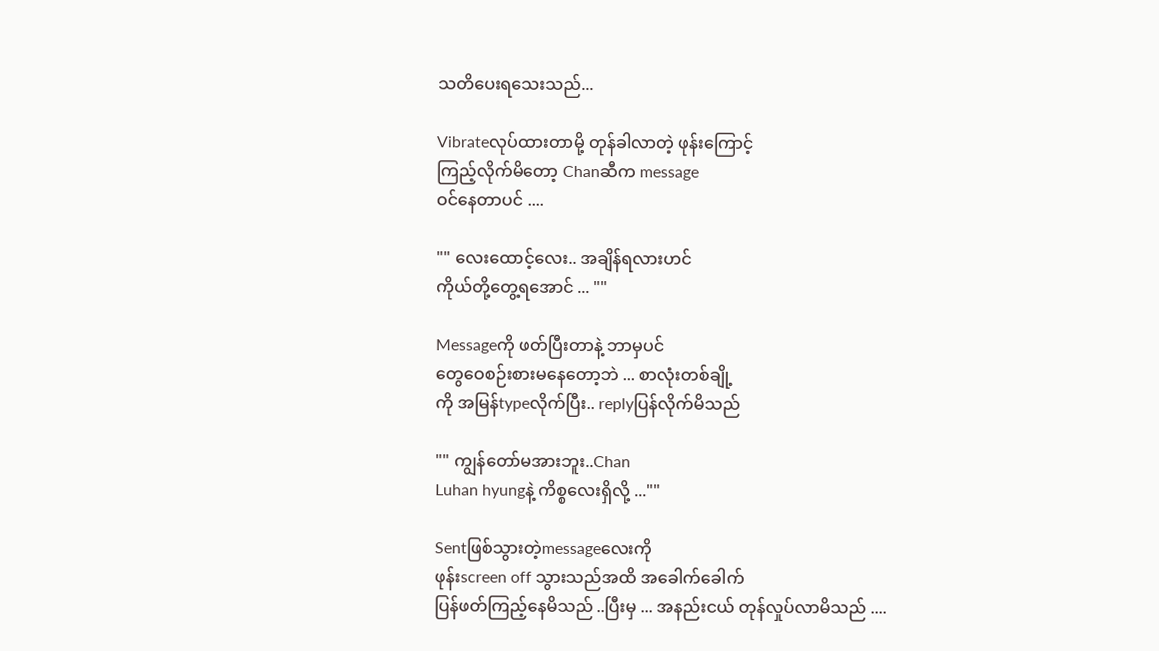သတိပေးရသေးသည်...

Vibrateလုပ်ထားတာမို့ တုန်ခါလာတဲ့ ဖုန်းကြောင့်
ကြည့်လိုက်မိတော့ Chanဆီက message
ဝင်နေတာပင် ....

"" လေးထောင့်လေး.. အချိန်ရလားဟင်
ကိုယ်တို့တွေ့ရအောင် ... ""

Messageကို ဖတ်ပြီးတာနဲ့ ဘာမှပင်
တွေဝေစဉ်းစားမနေတော့ဘဲ ... စာလုံးတစ်ချို့
ကို အမြန်typeလိုက်ပြီး.. replyပြန်လိုက်မိသည်

"" ကျွန်တော်မအားဘူး..Chan
Luhan hyungနဲ့ ကိစ္စလေးရှိလို့ ...""

Sentဖြစ်သွားတဲ့messageလေးကို
ဖုန်းscreen off သွားသည်အထိ အခေါက်ခေါက်
ပြန်ဖတ်ကြည့်နေမိသည် ..ပြီးမှ ... အနည်းငယ် တုန်လှုပ်လာမိသည် ....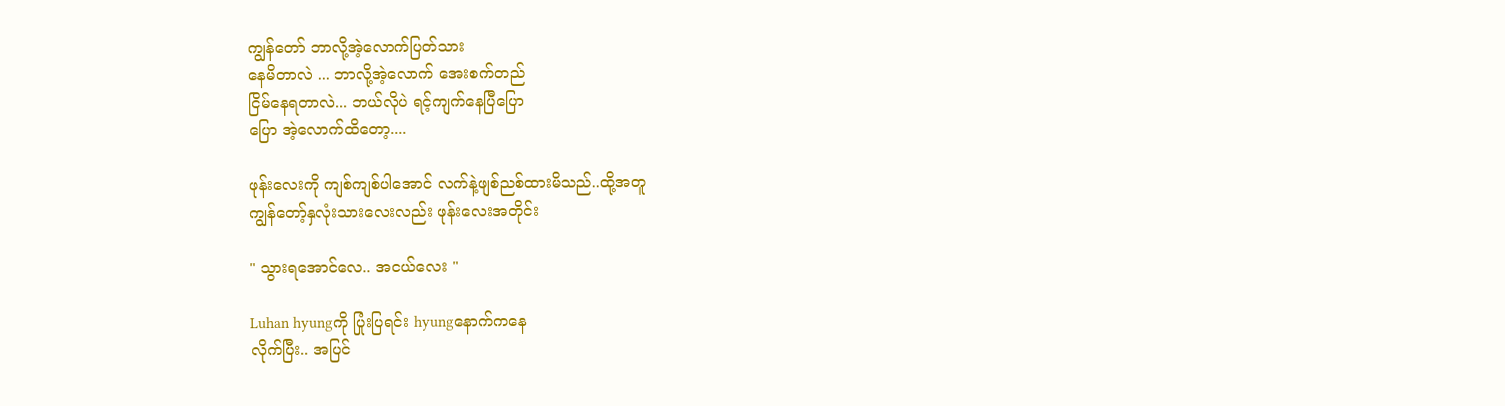ကျွန်တော် ဘာလို့အဲ့လောက်ပြတ်သား
နေမိတာလဲ ... ဘာလို့အဲ့လောက် အေးစက်တည်
ငြိမ်နေရတာလဲ... ဘယ်လိုပဲ ရင့်ကျက်နေပြီပြော
ပြော အဲ့လောက်ထိတော့....

ဖုန်းလေးကို ကျစ်ကျစ်ပါအောင် လက်နဲ့ဖျစ်ညစ်ထားမိသည်..ထို့အတူ
ကျွန်တော့်နှလုံးသားလေးလည်း ဖုန်းလေးအတိုင်း

" သွားရအောင်လေ.. အငယ်လေး "

Luhan hyungကို ပြုံးပြရင်း hyungနောက်ကနေ
လိုက်ပြီး.. အပြင်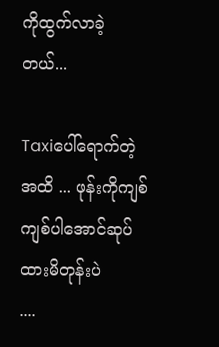ကိုထွက်လာခဲ့တယ်...

Taxiပေါ်ရောက်တဲ့အထိ ... ဖုန်းကိုကျစ်ကျစ်ပါအောင်ဆုပ်ထားမိတုန်းပဲ
....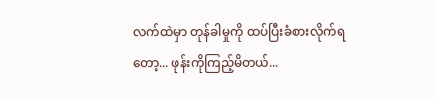လက်ထဲမှာ တုန်ခါမှုကို ထပ်ပြီးခံစားလိုက်ရ
တော့... ဖုန်းကိုကြည့်မိတယ်...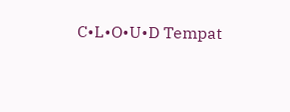C•L•O•U•D Tempat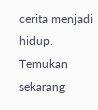cerita menjadi hidup. Temukan sekarang